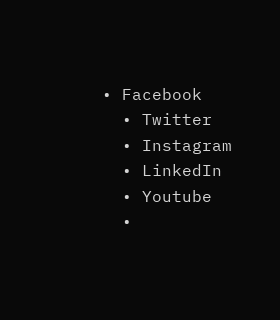• Facebook
  • Twitter
  • Instagram
  • LinkedIn
  • Youtube
  •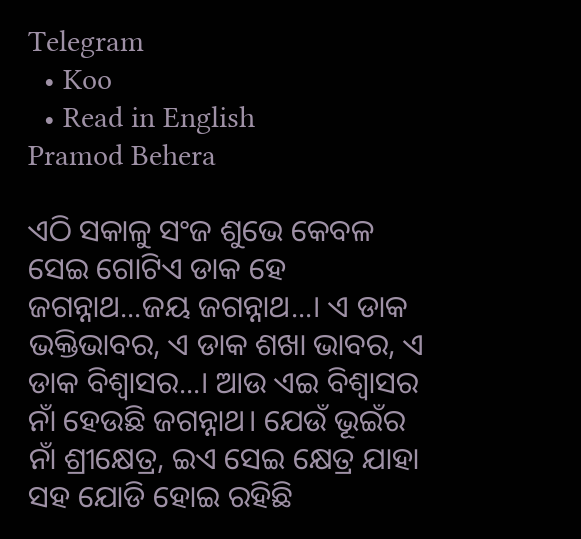Telegram
  • Koo
  • Read in English
Pramod Behera

ଏଠି ସକାଳୁ ସଂଜ ଶୁଭେ କେବଳ ସେଇ ଗୋଟିଏ ଡାକ ହେ ଜଗନ୍ନାଥ...ଜୟ ଜଗନ୍ନାଥ...। ଏ ଡାକ ଭକ୍ତିଭାବର, ଏ ଡାକ ଶଖା ଭାବର, ଏ ଡାକ ବିଶ୍ୱାସର...। ଆଉ ଏଇ ବିଶ୍ୱାସର ନାଁ ହେଉଛି ଜଗନ୍ନାଥ। ଯେଉଁ ଭୂଇଁର ନାଁ ଶ୍ରୀକ୍ଷେତ୍ର, ଇଏ ସେଇ କ୍ଷେତ୍ର ଯାହା ସହ ଯୋଡି ହୋଇ ରହିଛି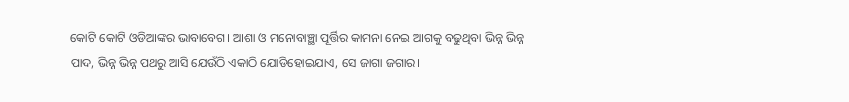କୋଟି କୋଟି ଓଡିଆଙ୍କର ଭାବାବେଗ। ଆଶା ଓ ମନୋବାଞ୍ଛା ପୂର୍ତ୍ତିର କାମନା ନେଇ ଆଗକୁ ବଢୁଥିବା ଭିନ୍ନ ଭିନ୍ନ ପାଦ, ଭିନ୍ନ ଭିନ୍ନ ପଥରୁ ଆସି ଯେଉଁଠି ଏକାଠି ଯୋଡିହୋଇଯାଏ, ସେ ଜାଗା ଜଗାର।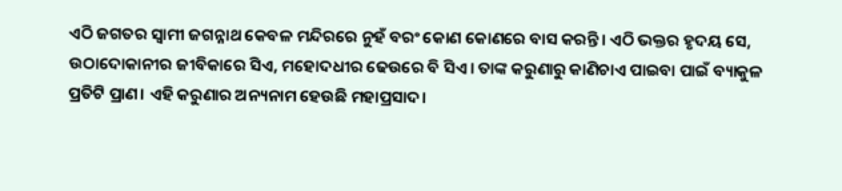ଏଠି ଜଗତର ସ୍ୱାମୀ ଜଗନ୍ନାଥ କେବଳ ମନ୍ଦିରରେ ନୁହଁ ବରଂ କୋଣ କୋଣରେ ବାସ କରନ୍ତି। ଏଠି ଭକ୍ତର ହୃଦୟ ସେ, ଉଠାଦୋକାନୀର ଜୀବିକାରେ ସିଏ, ମହୋଦଧୀର ଢେଉରେ ବି ସିଏ। ତାଙ୍କ କରୁଣାରୁ କାଣିଚାଏ ପାଇବା ପାଇଁ ବ୍ୟାକୁଳ ପ୍ରତିଟି ପ୍ରାଣ। ଏହି କରୁଣାର ଅନ୍ୟନାମ ହେଉଛି ମହାପ୍ରସାଦ।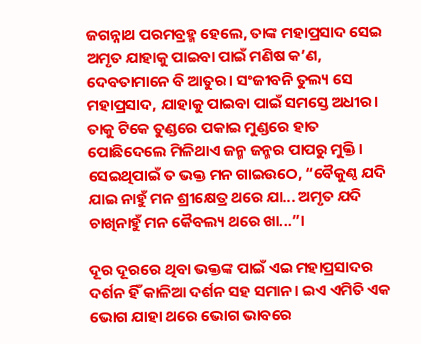ଜଗନ୍ନାଥ ପରମବ୍ରହ୍ମ ହେଲେ, ତାଙ୍କ ମହାପ୍ରସାଦ ସେଇ ଅମୃତ ଯାହାକୁ ପାଇବା ପାଇଁ ମଣିଷ କ’ଣ, ଦେବତାମାନେ ବି ଆତୁର। ସଂଜୀବନି ତୁଲ୍ୟ ସେ ମହାପ୍ରସାଦ, ଯାହାକୁ ପାଇବା ପାଇଁ ସମସ୍ତେ ଅଧୀର। ତାକୁ ଟିକେ ତୁଣ୍ଡରେ ପକାଇ ମୁଣ୍ଡରେ ହାତ ପୋଛିଦେଲେ ମିଳିଥାଏ ଜନ୍ମ ଜନ୍ମର ପାପରୁ ମୁକ୍ତି। ସେଇଥିପାଇଁ ତ ଭକ୍ତ ମନ ଗାଇଉଠେ, “ବୈକୁଣ୍ଠ ଯଦି ଯାଇ ନାହୁଁ ମନ ଶ୍ରୀକ୍ଷେତ୍ର ଥରେ ଯା... ଅମୃତ ଯଦି ଚାଖିନାହୁଁ ମନ କୈବଲ୍ୟ ଥରେ ଖା...”।

ଦୂର ଦୂରରେ ଥିବା ଭକ୍ତଙ୍କ ପାଇଁ ଏଇ ମହାପ୍ରସାଦର ଦର୍ଶନ ହିଁ କାଳିଆ ଦର୍ଶନ ସହ ସମାନ। ଇଏ ଏମିତି ଏକ ଭୋଗ ଯାହା ଥରେ ଭୋଗ ଭାବରେ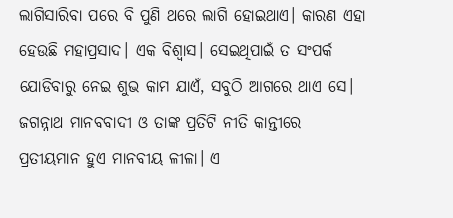ଲାଗିସାରିବା ପରେ ବି ପୁଣି ଥରେ ଲାଗି ହୋଇଥାଏ। କାରଣ ଏହା ହେଉଛି ମହାପ୍ରସାଦ। ଏକ ବିଶ୍ୱାସ। ସେଇଥିପାଇଁ ତ ସଂପର୍କ ଯୋଡିବାରୁ ନେଇ ଶୁଭ କାମ ଯାଏଁ, ସବୁଠି ଆଗରେ ଥାଏ ସେ। ଜଗନ୍ନାଥ ମାନବବାଦୀ ଓ ତାଙ୍କ ପ୍ରତିଟି ନୀତି କାନ୍ତୀରେ ପ୍ରତୀୟମାନ ହୁଏ ମାନବୀୟ ଳୀଳା। ଏ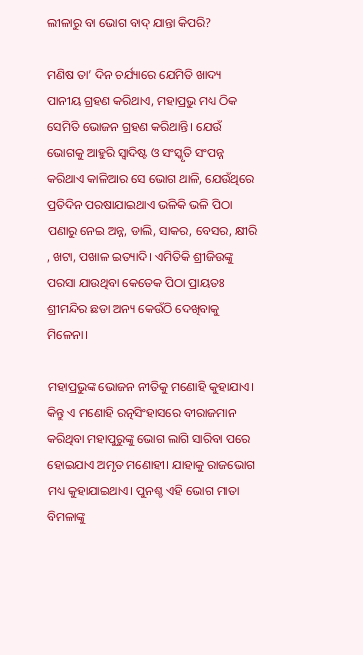ଲୀଳାରୁ ବା ଭୋଗ ବାଦ୍ ଯାନ୍ତା କିପରି?

ମଣିଷ ତା’ ଦିନ ଚର୍ଯ୍ୟାରେ ଯେମିତି ଖାଦ୍ୟ ପାନୀୟ ଗ୍ରହଣ କରିଥାଏ, ମହାପ୍ରଭୁ ମଧ୍ୟ ଠିକ ସେମିତି ଭୋଜନ ଗ୍ରହଣ କରିଥାନ୍ତି। ଯେଉଁ ଭୋଗକୁ ଆହୁରି ସ୍ବାଦିଷ୍ଟ ଓ ସଂସ୍କୃତି ସଂପନ୍ନ କରିଥାଏ କାଳିଆର ସେ ଭୋଗ ଥାଳି, ଯେଉଁଥିରେ ପ୍ରତିଦିନ ପରଷାଯାଇଥାଏ ଭଳିକି ଭଳି ପିଠା ପଣାରୁ ନେଇ ଅନ୍ନ, ଡାଲି, ସାକର, ବେସର, କ୍ଷୀରି , ଖଟା, ପଖାଳ ଇତ୍ୟାଦି। ଏମିତିକି ଶ୍ରୀଜିଉଙ୍କୁ ପରସା ଯାଉଥିବା କେତେକ ପିଠା ପ୍ରାୟତଃ ଶ୍ରୀମନ୍ଦିର ଛଡା ଅନ୍ୟ କେଉଁଠି ଦେଖିବାକୁ ମିଳେନା।

ମହାପ୍ରଭୁଙ୍କ ଭୋଜନ ନୀତିକୁ ମଣୋହି କୁହାଯାଏ। କିନ୍ତୁ ଏ ମଣୋହି ରତ୍ନସିଂହାସରେ ବୀରାଜମାନ କରିଥିବା ମହାପୁରୁଙ୍କୁ ଭୋଗ ଲାଗି ସାରିବା ପରେ ହୋଇଯାଏ ଅମୃତ ମଣୋହୀ। ଯାହାକୁ ରାଜଭୋଗ ମଧ୍ୟ କୁହାଯାଇଥାଏ। ପୁନଶ୍ଚ ଏହି ଭୋଗ ମାତା ବିମଳାଙ୍କୁ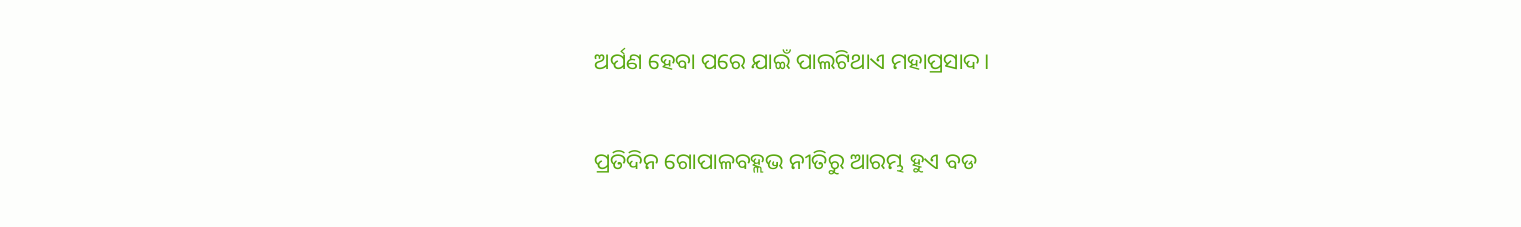ଅର୍ପଣ ହେବା ପରେ ଯାଇଁ ପାଲଟିଥାଏ ମହାପ୍ରସାଦ।

ପ୍ରତିଦିନ ଗୋପାଳବହ୍ଲଭ ନୀତିରୁ ଆରମ୍ଭ ହୁଏ ବଡ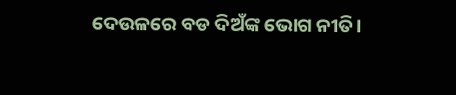ଦେଉଳରେ ବଡ ଦିଅଁଙ୍କ ଭୋଗ ନୀତି।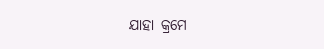ଯାହା କ୍ରମେ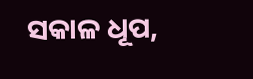ସକାଳ ଧୂପ,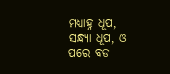ମଧ୍ୟାହ୍ନ ଧୂପ, ସନ୍ଧ୍ୟା ଧୂପ, ଓ ପରେ ବଡ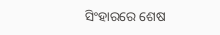ସିଂହାରରେ ଶେଷ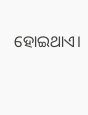ହୋଇଥାଏ।